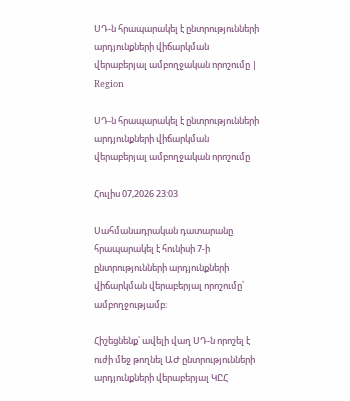ՍԴ-ն հրապարակել է ընտրությունների արդյունքների վիճարկման վերաբերյալ ամբողջական որոշումը | Region

ՍԴ-ն հրապարակել է ընտրությունների արդյունքների վիճարկման վերաբերյալ ամբողջական որոշումը

Հուլիս 07,2026 23:03

Սահմանադրական դատարանը հրապարակել է հունիսի 7-ի ընտրությունների արդյունքների վիճարկման վերաբերյալ որոշումը՝ ամբողջությամբ։

Հիշեցնենք՝ ավելի վաղ ՍԴ-ն որոշել է ուժի մեջ թողնել ԱԺ ընտրությունների արդյունքների վերաբերյալ ԿԸՀ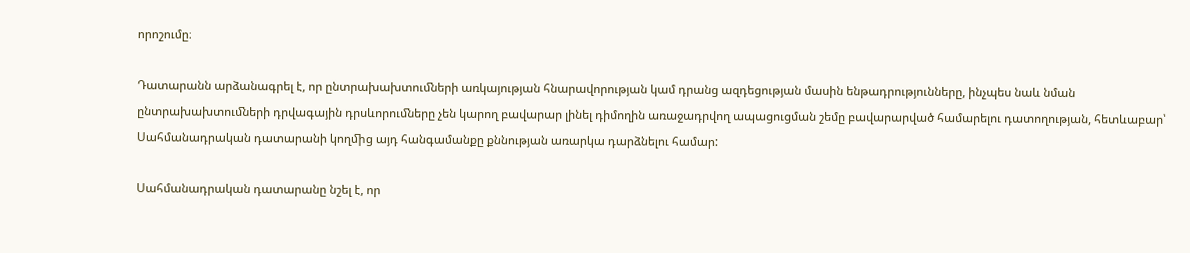որոշումը։

Դատարանն արձանագրել է, որ ընտրախախտուﬓերի առկայության հնարավորության կամ դրանց ազդեցության մասին ենթադրությունները, ինչպես նաև նման ընտրախախտուﬓերի դրվագային դրսևորուﬓերը չեն կարող բավարար լինել դիմողին առաջադրվող ապացուցման շեմը բավարարված համարելու դատողության, հետևաբար՝ Սահմանադրական դատարանի կողﬕց այդ հանգամանքը քննության առարկա դարձնելու համար:

Սահմանադրական դատարանը նշել է, որ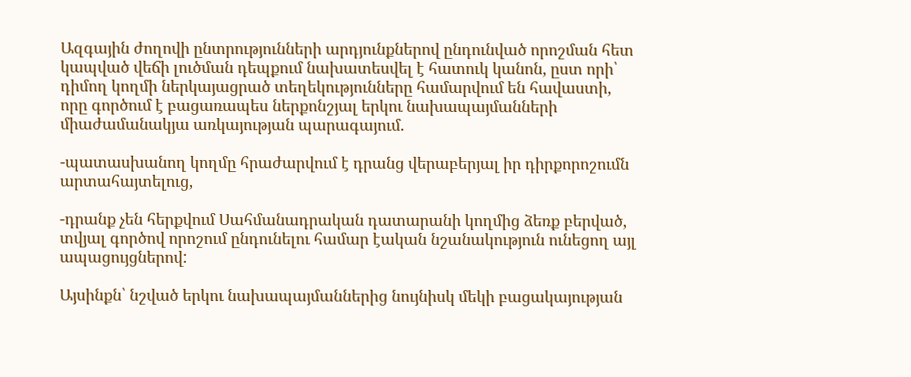Ազգային ժողովի ընտրությունների արդյունքներով ընդունված որոշման հետ կապված վեճի լուծման դեպքում նախատեսվել է հատուկ կանոն, ըստ որի՝ դիմող կողմի ներկայացրած տեղեկությունները համարվում են հավաստի, որը գործում է բացառապես ներքոնշյալ երկու նախապայմանների միաժամանակյա առկայության պարագայում.

-պատասխանող կողմը հրաժարվում է դրանց վերաբերյալ իր դիրքորոշումն արտահայտելուց,

-դրանք չեն հերքվում Սահմանադրական դատարանի կողմից ձեռք բերված, տվյալ գործով որոշում ընդունելու համար էական նշանակություն ունեցող այլ ապացույցներով:

Այսինքն՝ նշված երկու նախապայմաններից նույնիսկ մեկի բացակայության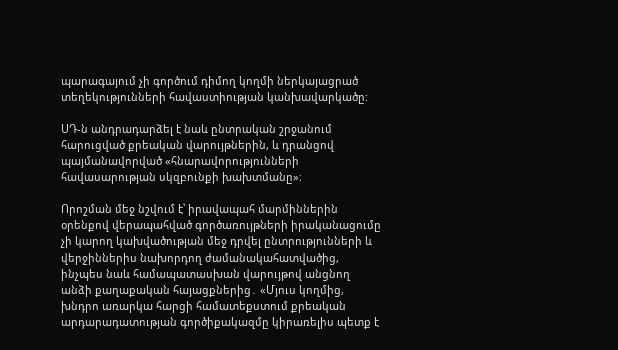պարագայում չի գործում դիմող կողմի ներկայացրած տեղեկությունների հավաստիության կանխավարկածը:

ՍԴ-ն անդրադարձել է նաև ընտրական շրջանում հարուցված քրեական վարույթներին, և դրանցով պայմանավորված «հնարավորությունների հավասարության սկզբունքի խախտմանը»։

Որոշման մեջ նշվում է՝ իրավապահ մարմիններին օրենքով վերապահված գործառույթների իրականացումը չի կարող կախվածության մեջ դրվել ընտրությունների և վերջիններիս նախորդող ժամանակահատվածից, ինչպես նաև համապատասխան վարույթով անցնող անձի քաղաքական հայացքներից․ «Մյուս կողմից, խնդրո առարկա հարցի համատեքստում քրեական արդարադատության գործիքակազմը կիրառելիս պետք է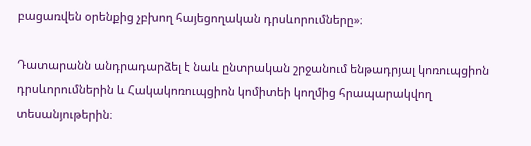բացառվեն օրենքից չբխող հայեցողական դրսևորումները»։

Դատարանն անդրադարձել է նաև ընտրական շրջանում ենթադրյալ կոռուպցիոն դրսևորումներին և Հակակոռուպցիոն կոմիտեի կողմից հրապարակվող տեսանյութերին։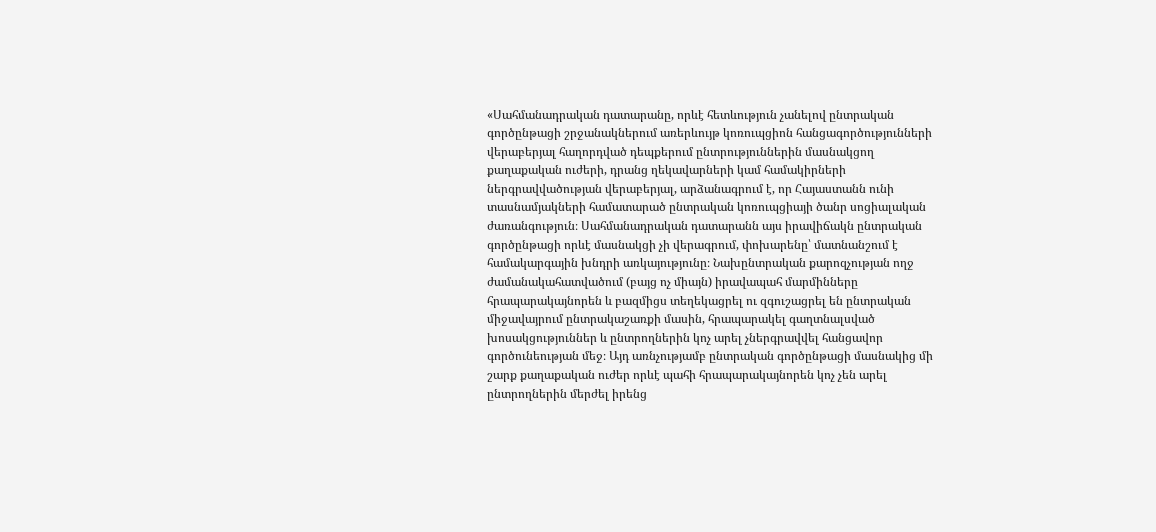«Սահմանադրական դատարանը, որևէ հետևություն չանելով ընտրական գործընթացի շրջանակներում առերևույթ կոռուպցիոն հանցագործությունների վերաբերյալ հաղորդված դեպքերում ընտրություններին մասնակցող քաղաքական ուժերի, դրանց ղեկավարների կամ համակիրների ներգրավվածության վերաբերյալ, արձանագրում է, որ Հայաստանն ունի տասնամյակների համատարած ընտրական կոռուպցիայի ծանր սոցիալական ժառանգություն։ Սահմանադրական դատարանն այս իրավիճակն ընտրական գործընթացի որևէ մասնակցի չի վերագրում, փոխարենը՝ մատնանշում է համակարգային խնդրի առկայությունը։ Նախընտրական քարոզչության ողջ ժամանակահատվածում (բայց ոչ միայն) իրավապահ մարմինները հրապարակայնորեն և բազմիցս տեղեկացրել ու զգուշացրել են ընտրական միջավայրում ընտրակաշառքի մասին, հրապարակել գաղտնալսված խոսակցություններ և ընտրողներին կոչ արել չներգրավվել հանցավոր գործունեության մեջ։ Այդ առնչությամբ ընտրական գործընթացի մասնակից մի շարք քաղաքական ուժեր որևէ պահի հրապարակայնորեն կոչ չեն արել ընտրողներին մերժել իրենց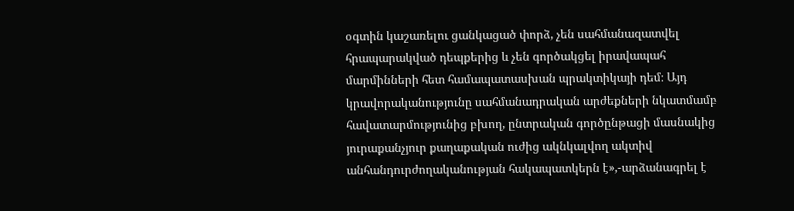օգտին կաշառելու ցանկացած փորձ, չեն սահմանազատվել հրապարակված դեպքերից և չեն գործակցել իրավապահ մարմինների հետ համապատասխան պրակտիկայի դեմ։ Այդ կրավորականությունը սահմանադրական արժեքների նկատմամբ հավատարմությունից բխող, ընտրական գործընթացի մասնակից յուրաքանչյուր քաղաքական ուժից ակնկալվող ակտիվ անհանդուրժողականության հակապատկերն է»,-արձանագրել է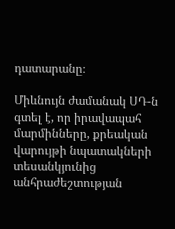դատարանը։

Միևնույն ժամանակ ՍԴ-ն գտել է, որ իրավապահ մարմինները, քրեական վարույթի նպատակների տեսանկյունից անհրաժեշտության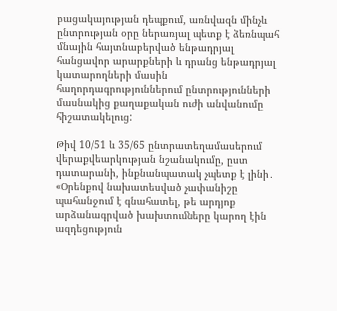բացակայության դեպքում, առնվազն մինչև ընտրության օրը ներառյալ պետք է ձեռնպահ մնային հայտնաբերված ենթադրյալ հանցավոր արարքների և դրանց ենթադրյալ կատարողների մասին հաղորդագրություններում ընտրությունների մասնակից քաղաքական ուժի անվանումը հիշատակելուց:

Թիվ 10/51 և 35/65 ընտրատեղամասերում վերաքվեարկության նշանակումը, ըստ դատարանի, ինքնանպատակ չպետք է լինի․ «Օրենքով նախատեսված չափանիշը պահանջում է գնահատել, թե արդյոք արձանագրված խախտուﬓերը կարող էին ազդեցություն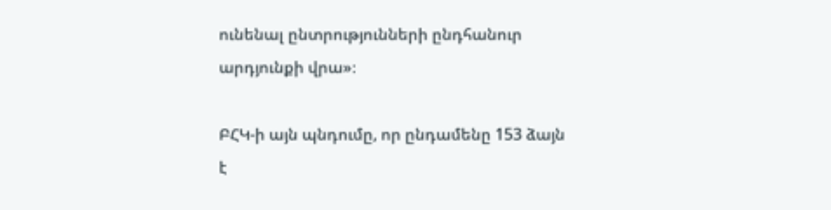ունենալ ընտրությունների ընդհանուր արդյունքի վրա»։

ԲՀԿ-ի այն պնդումը, որ ընդամենը 153 ձայն է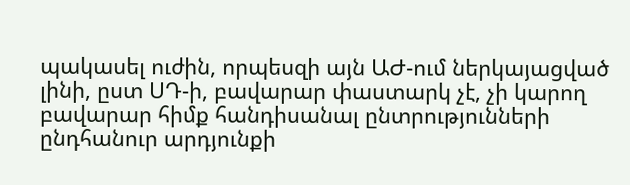պակասել ուժին, որպեսզի այն ԱԺ-ում ներկայացված լինի, ըստ ՍԴ-ի, բավարար փաստարկ չէ, չի կարող բավարար հիմք հանդիսանալ ընտրությունների ընդհանուր արդյունքի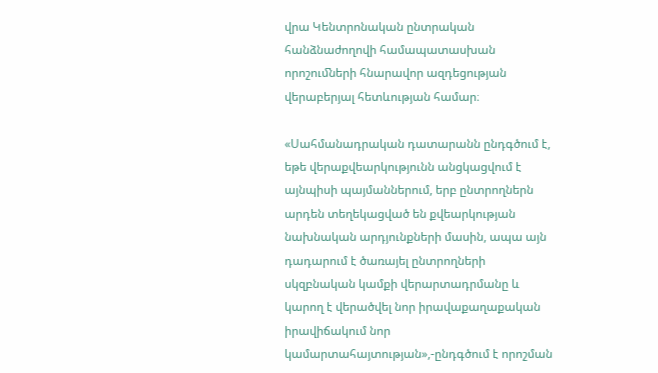վրա Կենտրոնական ընտրական հանձնաժողովի համապատասխան որոշուﬓերի հնարավոր ազդեցության վերաբերյալ հետևության համար։

«Սահմանադրական դատարանն ընդգծում է, եթե վերաքվեարկությունն անցկացվում է այնպիսի պայմաններում, երբ ընտրողներն արդեն տեղեկացված են քվեարկության նախնական արդյունքների մասին, ապա այն դադարում է ծառայել ընտրողների սկզբնական կամքի վերարտադրմանը և կարող է վերածվել նոր իրավաքաղաքական իրավիճակում նոր կամարտահայտության»,-ընդգծում է որոշման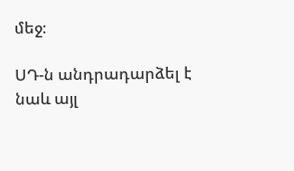մեջ։

ՍԴ-ն անդրադարձել է նաև այլ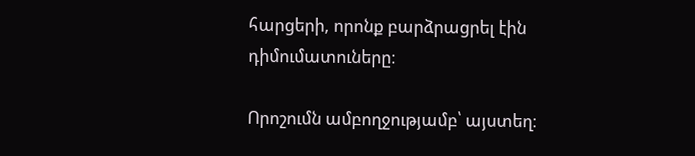հարցերի, որոնք բարձրացրել էին դիմումատուները։

Որոշումն ամբողջությամբ՝ այստեղ։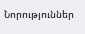Նորություններ